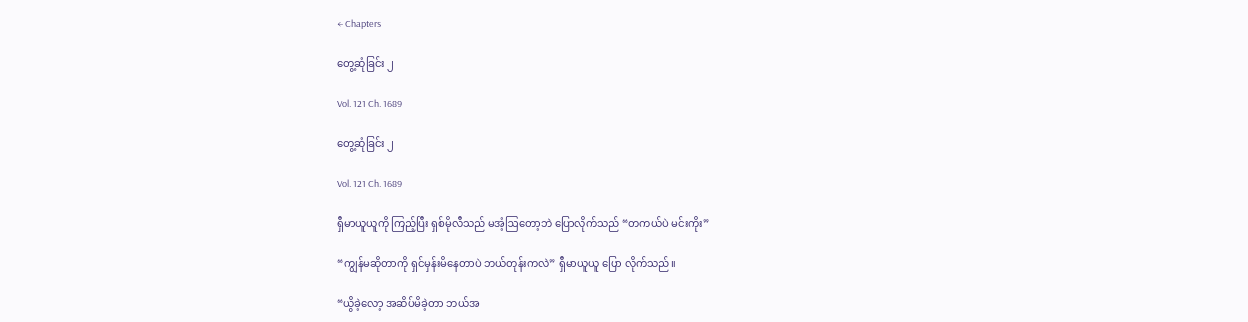← Chapters

တွေ့ဆုံခြင်း ၂

Vol. 121 Ch. 1689

တွေ့ဆုံခြင်း ၂

Vol. 121 Ch. 1689

ရှီမာယူယူကို ကြည့်ပြီး ရှစ်မိုလီသည် မအံ့ဩတော့ဘဲ ပြောလိုက်သည် “တကယ်ပဲ မင်းကိုး”

“ကျွန်မဆိုတာကို ရှင်မှန်းမိနေတာပဲ ဘယ်တုန်းကလဲ” ရှီမာယူယူ ပြော လိုက်သည်။

“ယွိခဲ့လော့ အဆိပ်မိခဲ့တာ ဘယ်အ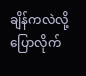ချိန်ကလဲလို့ ပြောလိုက်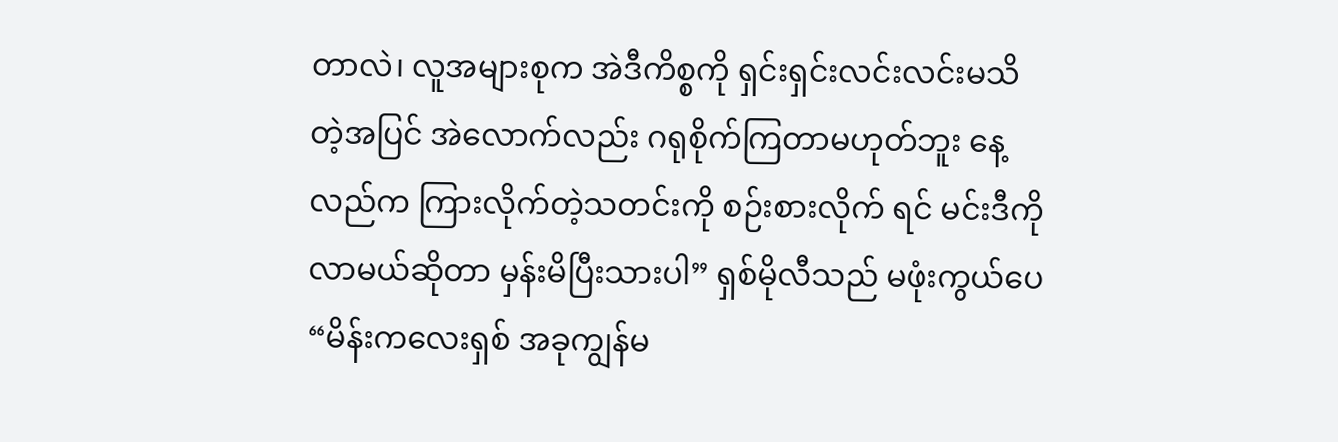တာလဲ၊ လူအများစုက အဲဒီကိစ္စကို ရှင်းရှင်းလင်းလင်းမသိတဲ့အပြင် အဲလောက်လည်း ဂရုစိုက်ကြတာမဟုတ်ဘူး နေ့လည်က ကြားလိုက်တဲ့သတင်းကို စဉ်းစားလိုက် ရင် မင်းဒီကိုလာမယ်ဆိုတာ မှန်းမိပြီးသားပါ” ရှစ်မိုလီသည် မဖုံးကွယ်ပေ “မိန်းကလေးရှစ် အခုကျွန်မ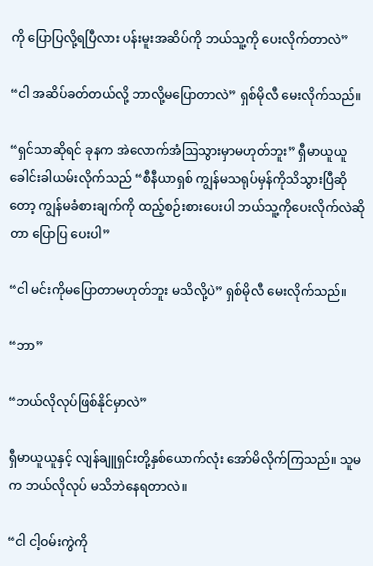ကို ပြောပြလို့ရပြီလား ပန်းမူးအဆိပ်ကို ဘယ်သူ့ကို ပေးလိုက်တာလဲ”

“ငါ အဆိပ်ခတ်တယ်လို့ ဘာလို့မပြောတာလဲ” ရှစ်မိုလီ မေးလိုက်သည်။

“ရှင်သာဆိုရင် ခုနက အဲလောက်အံဩသွားမှာမဟုတ်ဘူး” ရှီမာယူယူ ခေါင်းခါယမ်းလိုက်သည် “စီနီယာရှစ် ကျွန်မသရုပ်မှန်ကိုသိသွားပြီဆိုတော့ ကျွန်မခံစားချက်ကို ထည့်စဉ်းစားပေးပါ ဘယ်သူ့ကိုပေးလိုက်လဲဆိုတာ ပြောပြ ပေးပါ”

“ငါ မင်းကိုမပြောတာမဟုတ်ဘူး မသိလို့ပဲ” ရှစ်မိုလီ မေးလိုက်သည်။

“ဘာ”

“ဘယ်လိုလုပ်ဖြစ်နိုင်မှာလဲ”

ရှီမာယူယူနှင့် လျန်ချူရှင်းတို့နှစ်ယောက်လုံး အော်မိလိုက်ကြသည်။ သူမက ဘယ်လိုလုပ် မသိဘဲနေရတာလဲ။

“ငါ ငါ့ဝမ်းကွဲကို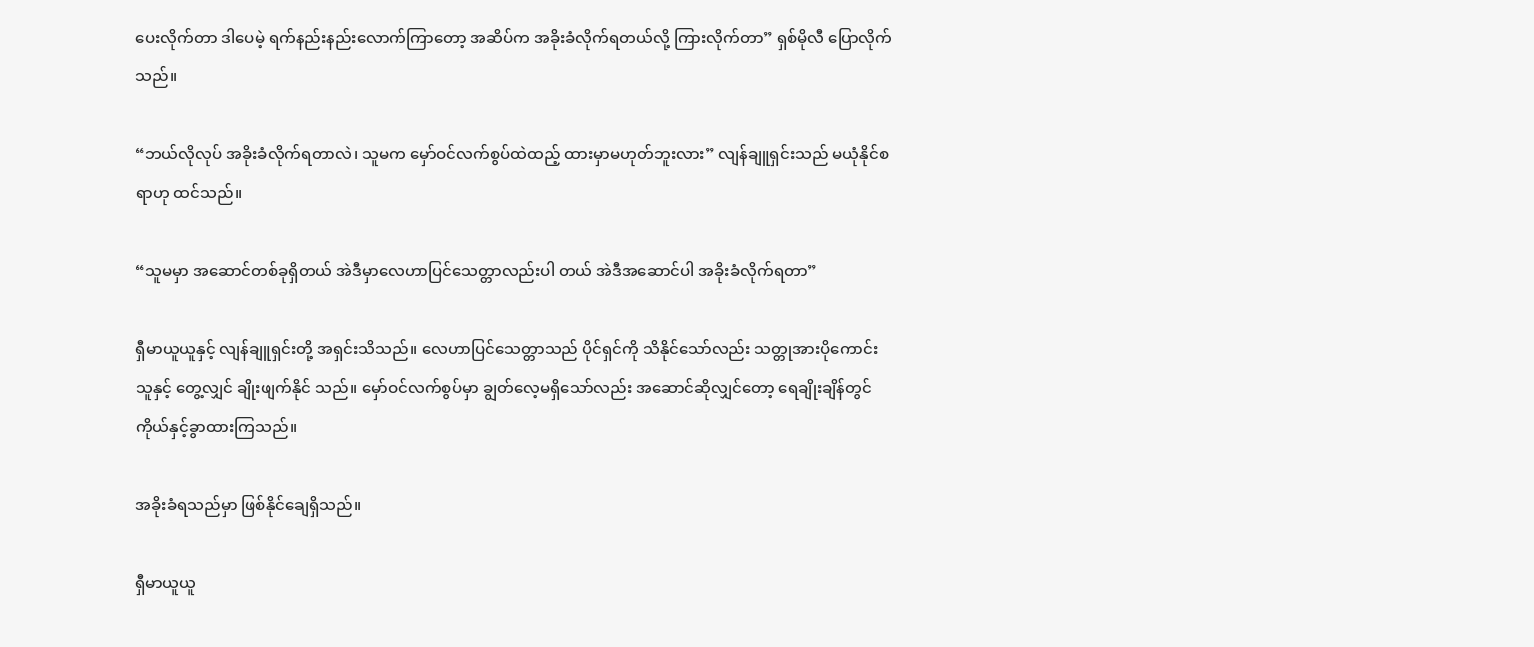ပေးလိုက်တာ ဒါပေမဲ့ ရက်နည်းနည်းလောက်ကြာတော့ အဆိပ်က အခိုးခံလိုက်ရတယ်လို့ ကြားလိုက်တာ” ရှစ်မိုလီ ပြောလိုက်သည်။

“ဘယ်လိုလုပ် အခိုးခံလိုက်ရတာလဲ၊ သူမက မှော်ဝင်လက်စွပ်ထဲထည့် ထားမှာမဟုတ်ဘူးလား” လျန်ချူရှင်းသည် မယုံနိုင်စရာဟု ထင်သည်။

“သူမမှာ အဆောင်တစ်ခုရှိတယ် အဲဒီမှာလေဟာပြင်သေတ္တာလည်းပါ တယ် အဲဒီအဆောင်ပါ အခိုးခံလိုက်ရတာ”

ရှီမာယူယူနှင့် လျန်ချူရှင်းတို့ အရှင်းသိသည်။ လေဟာပြင်သေတ္တာသည် ပိုင်ရှင်ကို သိနိုင်သော်လည်း သတ္တုအားပိုကောင်းသူနှင့် တွေ့လျှင် ချိုးဖျက်နိုင် သည်။ မှော်ဝင်လက်စွပ်မှာ ချွတ်လေ့မရှိသော်လည်း အဆောင်ဆိုလျှင်တော့ ရေချိုးချိန်တွင် ကိုယ်နှင့်ခွာထားကြသည်။

အခိုးခံရသည်မှာ ဖြစ်နိုင်ချေရှိသည်။

ရှီမာယူယူ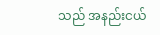သည် အနည်းငယ်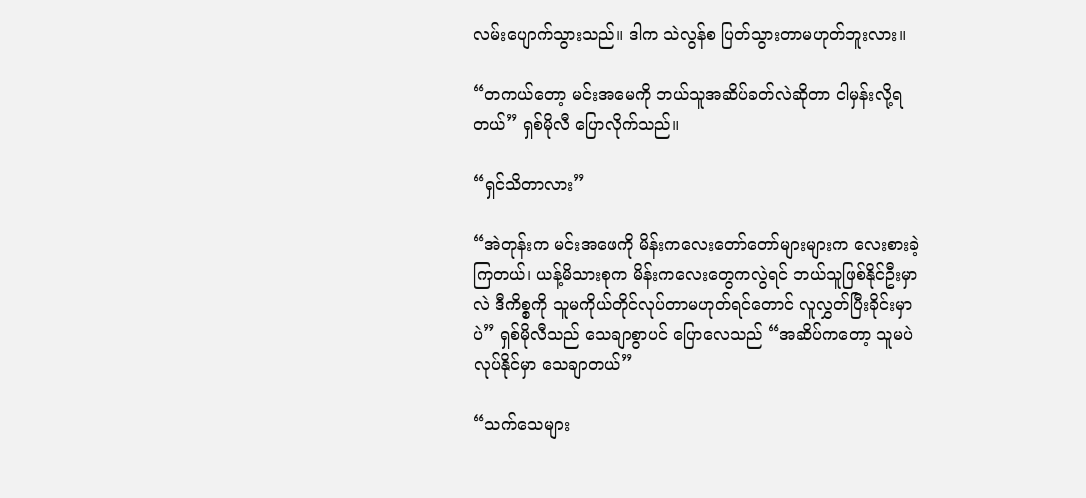လမ်းပျောက်သွားသည်။ ဒါက သဲလွန်စ ပြတ်သွားတာမဟုတ်ဘူးလား။

“တကယ်တော့ မင်းအမေကို ဘယ်သူအဆိပ်ခတ်လဲဆိုတာ ငါမှန်းလို့ရ တယ်” ရှစ်မိုလီ ပြောလိုက်သည်။

“ရှင်သိတာလား”

“အဲတုန်းက မင်းအဖေကို မိန်းကလေးတော်တော်များများက လေးစားခဲ့ ကြတယ်၊ ယန့်မိသားစုက မိန်းကလေးတွေကလွဲရင် ဘယ်သူဖြစ်နိုင်ဦးမှာလဲ ဒီကိစ္စကို သူမကိုယ်တိုင်လုပ်တာမဟုတ်ရင်တောင် လူလွှတ်ပြီးခိုင်းမှာပဲ” ရှစ်မိုလီသည် သေချာစွာပင် ပြောလေသည် “အဆိပ်ကတော့ သူမပဲ လုပ်နိုင်မှာ သေချာတယ်”

“သက်သေများ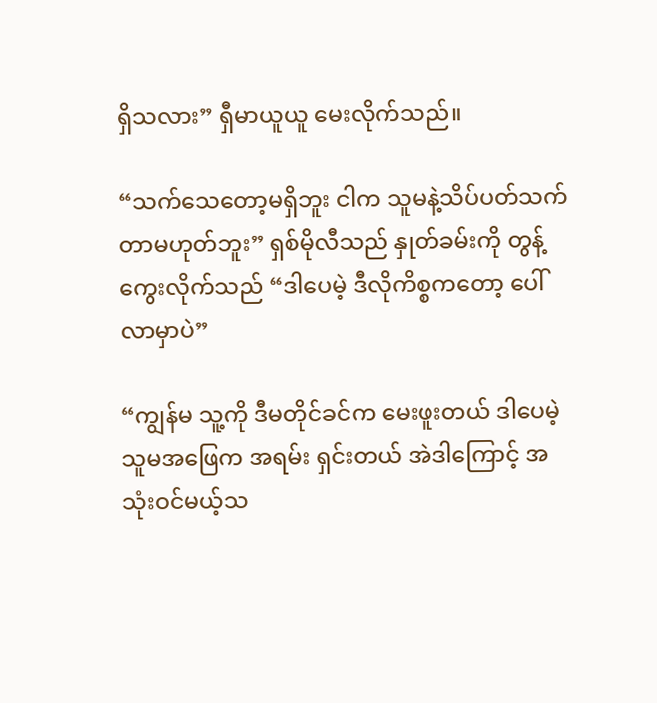ရှိသလား” ရှီမာယူယူ မေးလိုက်သည်။

“သက်သေတော့မရှိဘူး ငါက သူမနဲ့သိပ်ပတ်သက်တာမဟုတ်ဘူး” ရှစ်မိုလီသည် နှုတ်ခမ်းကို တွန့်ကွေးလိုက်သည် “ဒါပေမဲ့ ဒီလိုကိစ္စကတော့ ပေါ် လာမှာပဲ”

“ကျွန်မ သူ့ကို ဒီမတိုင်ခင်က မေးဖူးတယ် ဒါပေမဲ့ သူမအဖြေက အရမ်း ရှင်းတယ် အဲဒါကြောင့် အသုံးဝင်မယ့်သ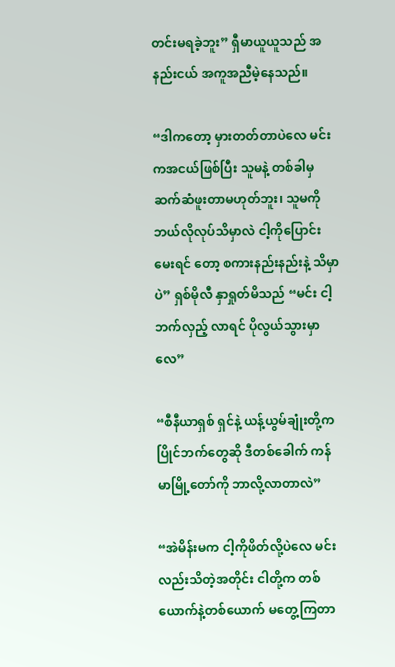တင်းမရခဲ့ဘူး” ရှီမာယူယူသည် အနည်းငယ် အကူအညီမဲ့နေသည်။

“ဒါကတော့ မှားတတ်တာပဲလေ မင်းကအငယ်ဖြစ်ပြီး သူမနဲ့ တစ်ခါမှ ဆက်ဆံဖူးတာမဟုတ်ဘူး၊ သူမကို ဘယ်လိုလုပ်သိမှာလဲ ငါ့ကိုပြောင်းမေးရင် တော့ စကားနည်းနည်းနဲ့ သိမှာပဲ” ရှစ်မိုလီ နှာရှုတ်မိသည် “မင်း ငါ့ဘက်လှည့် လာရင် ပိုလွယ်သွားမှာလေ”

“စီနီယာရှစ် ရှင်နဲ့ ယန့်ယွမ်ချုံးတို့က ပြိုင်ဘက်တွေဆို ဒီတစ်ခေါက် ကန်မာမြို့တော်ကို ဘာလို့လာတာလဲ”

“အဲမိန်းမက ငါ့ကိုဖိတ်လို့ပဲလေ မင်းလည်းသိတဲ့အတိုင်း ငါတို့က တစ် ယောက်နဲ့တစ်ယောက် မတွေ့ကြတာ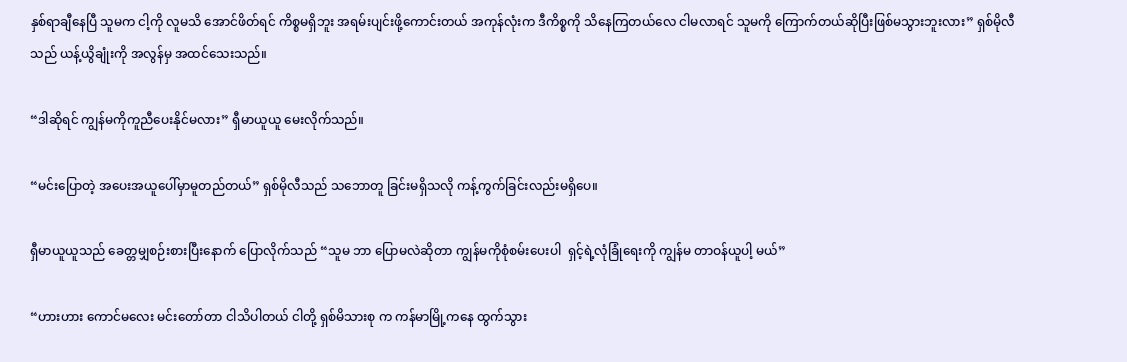နှစ်ရာချီနေပြီ သူမက ငါ့ကို လူမသိ အောင်ဖိတ်ရင် ကိစ္စမရှိဘူး အရမ်းပျင်းဖို့ကောင်းတယ် အကုန်လုံးက ဒီကိစ္စကို သိနေကြတယ်လေ ငါမလာရင် သူမကို ကြောက်တယ်ဆိုပြီးဖြစ်မသွားဘူးလား” ရှစ်မိုလီသည် ယန့်ယွိချုံးကို အလွန်မှ အထင်သေးသည်။

“ဒါဆိုရင် ကျွန်မကိုကူညီပေးနိုင်မလား” ရှီမာယူယူ မေးလိုက်သည်။

“မင်းပြောတဲ့ အပေးအယူပေါ်မှာမူတည်တယ်” ရှစ်မိုလီသည် သဘောတူ ခြင်းမရှိသလို ကန့်ကွက်ခြင်းလည်းမရှိပေ။

ရှီမာယူယူသည် ခေတ္တမျှစဉ်းစားပြီးနောက် ပြောလိုက်သည် “သူမ ဘာ ပြောမလဲဆိုတာ ကျွန်မကိုစုံစမ်းပေးပါ  ရှင့်ရဲ့လုံခြုံရေးကို ကျွန်မ တာဝန်ယူပါ့ မယ်”

“ဟားဟား ကောင်မလေး မင်းတော်တာ ငါသိပါတယ် ငါတို့ ရှစ်မိသားစု က ကန်မာမြို့ကနေ ထွက်သွား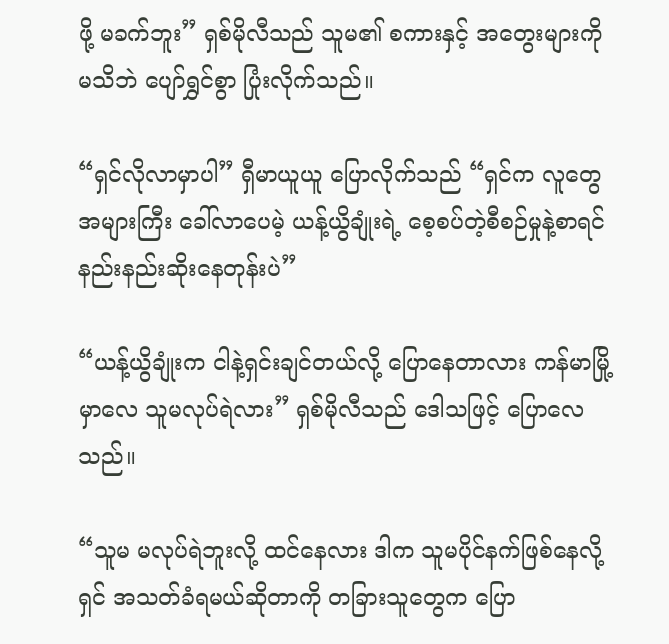ဖို့ မခက်ဘူး” ရှစ်မိုလီသည် သူမ၏ စကားနှင့် အတွေးများကို မသိဘဲ ပျော်ရွှင်စွာ ပြုံးလိုက်သည်။

“ရှင်လိုလာမှာပါ” ရှီမာယူယူ ပြောလိုက်သည် “ရှင်က လူတွေအများကြီး ခေါ်လာပေမဲ့ ယန့်ယွိချုံးရဲ့ စေ့စပ်တဲ့စီစဉ်မှုနဲ့စာရင် နည်းနည်းဆိုးနေတုန်းပဲ”

“ယန့်ယွိချုံးက ငါနဲ့ရှင်းချင်တယ်လို့ ပြောနေတာလား ကန်မာမြို့မှာလေ သူမလုပ်ရဲလား” ရှစ်မိုလီသည် ဒေါသဖြင့် ပြောလေသည်။

“သူမ မလုပ်ရဲဘူးလို့ ထင်နေလား ဒါက သူမပိုင်နက်ဖြစ်နေလို့ ရှင် အသတ်ခံရမယ်ဆိုတာကို တခြားသူတွေက ပြော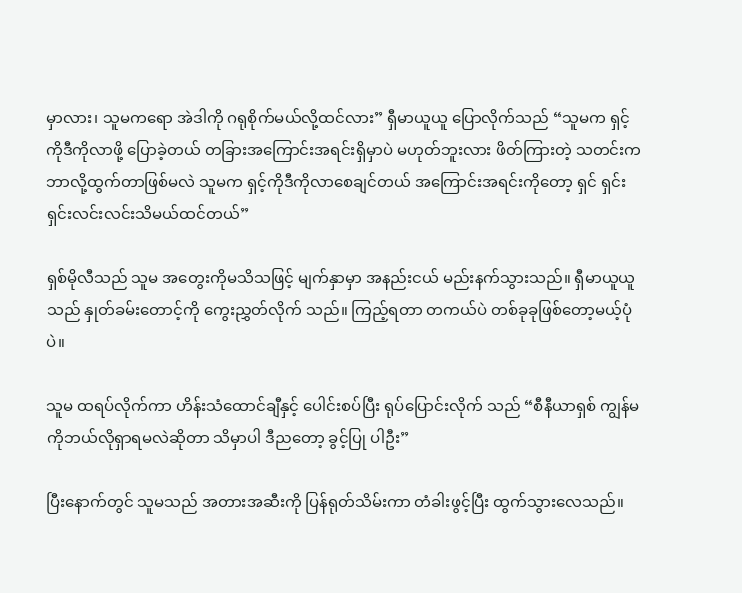မှာလား၊ သူမကရော အဲဒါကို ဂရုစိုက်မယ်လို့ထင်လား” ရှီမာယူယူ ပြောလိုက်သည် “သူမက ရှင့်ကိုဒီကိုလာဖို့ ပြောခဲ့တယ် တခြားအကြောင်းအရင်းရှိမှာပဲ မဟုတ်ဘူးလား ဖိတ်ကြားတဲ့ သတင်းက ဘာလို့ထွက်တာဖြစ်မလဲ သူမက ရှင့်ကိုဒီကိုလာစေချင်တယ် အကြောင်းအရင်းကိုတော့ ရှင် ရှင်းရှင်းလင်းလင်းသိမယ်ထင်တယ်”

ရှစ်မိုလီသည် သူမ အတွေးကိုမသိသဖြင့် မျက်နှာမှာ အနည်းငယ် မည်းနက်သွားသည်။ ရှီမာယူယူသည် နှုတ်ခမ်းတောင့်ကို ကွေးညွှတ်လိုက် သည်။ ကြည့်ရတာ တကယ်ပဲ တစ်ခုခုဖြစ်တော့မယ့်ပုံပဲ။

သူမ ထရပ်လိုက်ကာ ဟိန်းသံထောင်ချီနှင့် ပေါင်းစပ်ပြီး ရုပ်ပြောင်းလိုက် သည် “စီနီယာရှစ် ကျွန်မကိုဘယ်လိုရှာရမလဲဆိုတာ သိမှာပါ ဒီညတော့ ခွင့်ပြု ပါဦး”

ပြီးနောက်တွင် သူမသည် အတားအဆီးကို ပြန်ရုတ်သိမ်းကာ တံခါးဖွင့်ပြီး ထွက်သွားလေသည်။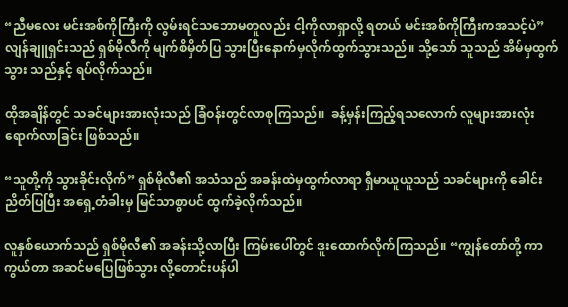“ညီမလေး မင်းအစ်ကိုကြီးကို လွမ်းရင်သဘောမတူလည်း ငါ့ကိုလာရှာလို့ ရတယ် မင်းအစ်ကိုကြီးကအသင့်ပဲ” လျန်ချူရှင်းသည် ရှစ်မိုလီကို မျက်စိမှိတ်ပြ သွားပြီးနောက်မှလိုက်ထွက်သွားသည်။ သို့သော် သူသည် အိမ်မှထွက်သွား သည်နှင့် ရပ်လိုက်သည်။

ထိုအချိန်တွင် သခင်များအားလုံးသည် ခြံဝန်းတွင်လာစုကြသည်။  ခန့်မှန်းကြည့်ရသလောက် လူများအားလုံးရောက်လာခြင်း ဖြစ်သည်။

“သူတို့ကို သွားခိုင်းလိုက်” ရှစ်မိုလီ၏ အသံသည် အခန်းထဲမှထွက်လာရာ ရှီမာယူယူသည် သခင်များကို ခေါင်းညိတ်ပြပြီး အရှေ့တံခါးမှ မြင်သာစွာပင် ထွက်ခဲ့လိုက်သည်။

လူနှစ်ယောက်သည် ရှစ်မိုလီ၏ အခန်းသို့လာပြီး ကြမ်းပေါ်တွင် ဒူးထောက်လိုက်ကြသည်။ “ကျွန်တော်တို့ ကာကွယ်တာ အဆင်မပြေဖြစ်သွား လို့တောင်းပန်ပါ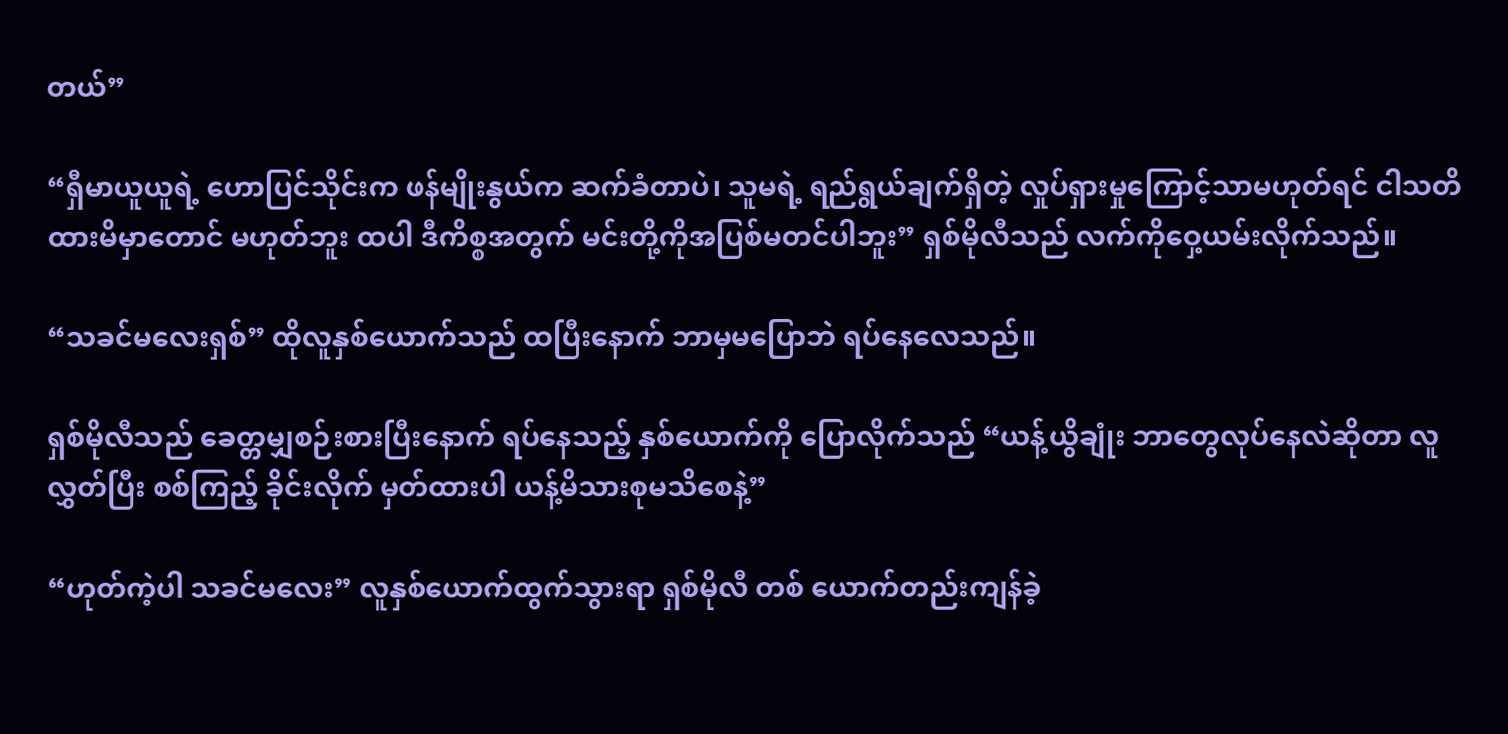တယ်”

“ရှီမာယူယူရဲ့ ဟောပြင်သိုင်းက ဖန်မျိုးနွယ်က ဆက်ခံတာပဲ၊ သူမရဲ့ ရည်ရွယ်ချက်ရှိတဲ့ လှုပ်ရှားမှုကြောင့်သာမဟုတ်ရင် ငါသတိထားမိမှာတောင် မဟုတ်ဘူး ထပါ ဒီကိစ္စအတွက် မင်းတို့ကိုအပြစ်မတင်ပါဘူး” ရှစ်မိုလီသည် လက်ကိုဝှေ့ယမ်းလိုက်သည်။

“သခင်မလေးရှစ်” ထိုလူနှစ်ယောက်သည် ထပြီးနောက် ဘာမှမပြောဘဲ ရပ်နေလေသည်။

ရှစ်မိုလီသည် ခေတ္တမျှစဉ်းစားပြီးနောက် ရပ်နေသည့် နှစ်ယောက်ကို ပြောလိုက်သည် “ယန့်ယွိချုံး ဘာတွေလုပ်နေလဲဆိုတာ လူလွှတ်ပြီး စစ်ကြည့် ခိုင်းလိုက် မှတ်ထားပါ ယန့်မိသားစုမသိစေနဲ့”

“ဟုတ်ကဲ့ပါ သခင်မလေး” လူနှစ်ယောက်ထွက်သွားရာ ရှစ်မိုလီ တစ် ယောက်တည်းကျန်ခဲ့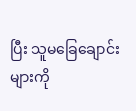ပြီး သူမခြေချောင်းများကို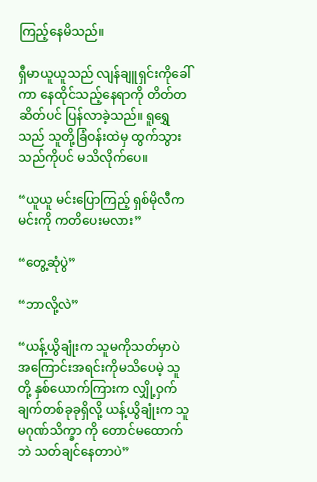ကြည့်နေမိသည်။

ရှီမာယူယူသည် လျန်ချူရှင်းကိုခေါ်ကာ နေထိုင်သည့်နေရာကို တိတ်တ ဆိတ်ပင် ပြန်လာခဲ့သည်။ ရူရွှေသည် သူတို့ခြံဝန်းထဲမှ ထွက်သွားသည်ကိုပင် မသိလိုက်ပေ။

“ယူယူ မင်းပြောကြည့် ရှစ်မိုလီက မင်းကို ကတိပေးမလား”

“တွေ့ဆုံပွဲ”

“ဘာလို့လဲ”

“ယန့်ယွိချုံးက သူမကိုသတ်မှာပဲ အကြောင်းအရင်းကိုမသိပေမဲ့ သူတို့ နှစ်ယောက်ကြားက လျှို့ဝှက်ချက်တစ်ခုခုရှိလို့ ယန့်ယွိချုံးက သူမဂုဏ်သိက္ခာ ကို တောင်မထောက်ဘဲ သတ်ချင်နေတာပဲ”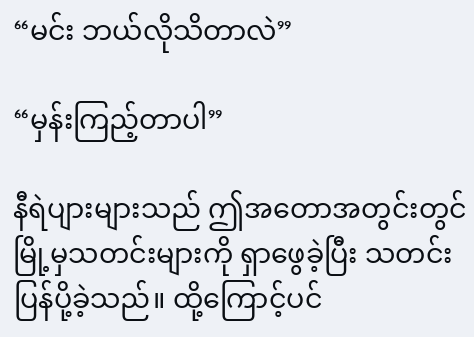“မင်း ဘယ်လိုသိတာလဲ”

“မှန်းကြည့်တာပါ”

နီရဲပျားများသည် ဤအတောအတွင်းတွင် မြို့မှသတင်းများကို ရှာဖွေခဲ့ပြီး သတင်းပြန်ပို့ခဲ့သည်။ ထို့ကြောင့်ပင်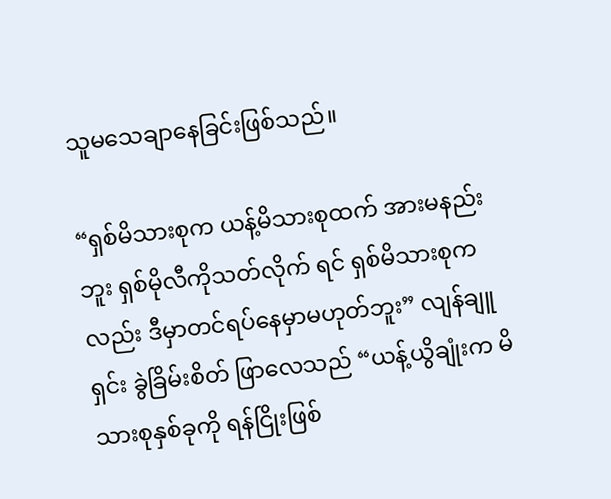သူမသေချာနေခြင်းဖြစ်သည်။

“ရှစ်မိသားစုက ယန့်မိသားစုထက် အားမနည်းဘူး ရှစ်မိုလီကိုသတ်လိုက် ရင် ရှစ်မိသားစုကလည်း ဒီမှာတင်ရပ်နေမှာမဟုတ်ဘူး” လျန်ချူရှင်း ခွဲခြိမ်းစိတ် ဖြာလေသည် “ယန့်ယွိချုံးက မိသားစုနှစ်ခုကို ရန်ငြိုးဖြစ်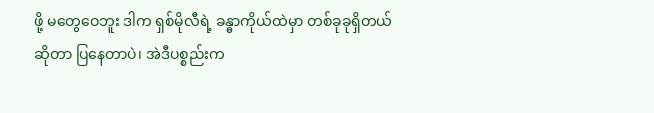ဖို့ မတွေဝေဘူး ဒါက ရှစ်မိုလီရဲ့ ခန္ဓာကိုယ်ထဲမှာ တစ်ခုခုရှိတယ်ဆိုတာ ပြနေတာပဲ၊ အဲဒီပစ္စည်းက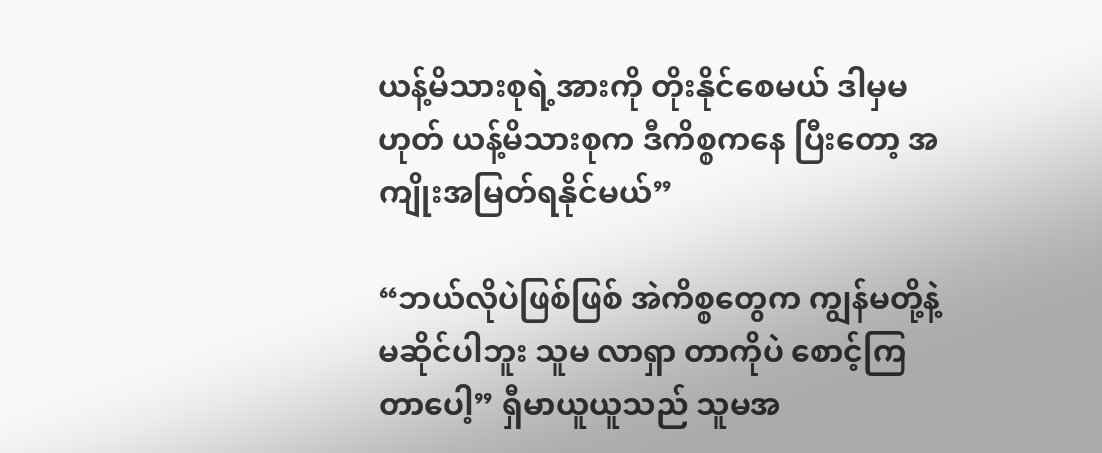ယန့်မိသားစုရဲ့အားကို တိုးနိုင်စေမယ် ဒါမှမဟုတ် ယန့်မိသားစုက ဒီကိစ္စကနေ ပြီးတော့ အကျိုးအမြတ်ရနိုင်မယ်”

“ဘယ်လိုပဲဖြစ်ဖြစ် အဲကိစ္စတွေက ကျွန်မတို့နဲ့မဆိုင်ပါဘူး သူမ လာရှာ တာကိုပဲ စောင့်ကြတာပေါ့” ရှီမာယူယူသည် သူမအ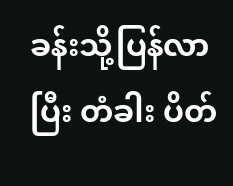ခန်းသို့ပြန်လာပြီး တံခါး ပိတ်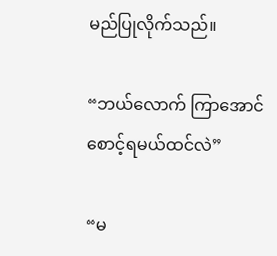မည်ပြုလိုက်သည်။

“ဘယ်လောက် ကြာအောင် စောင့်ရမယ်ထင်လဲ”

“မ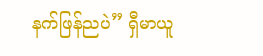နက်ဖြန်ညပဲ” ရှီမာယူ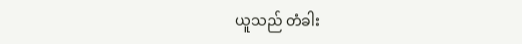ယူသည် တံခါး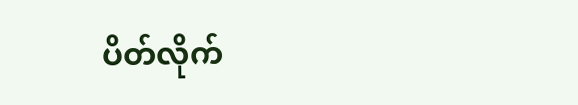ပိတ်လိုက်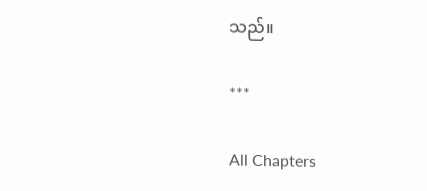သည်။

***

All Chapters